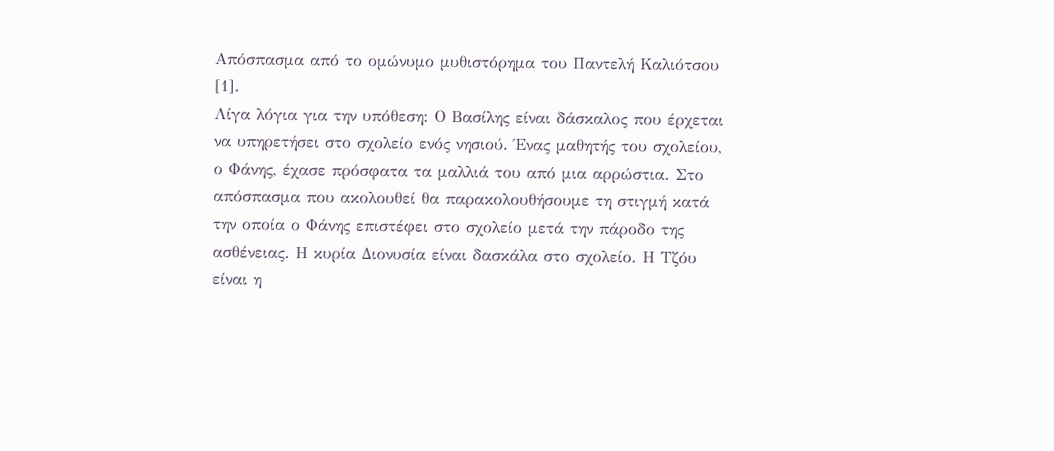Απόσπασμα από το ομώνυμο μυθιστόρημα του Παντελή Καλιότσου [1].
Λίγα λόγια για την υπόθεση: Ο Βασίλης είναι δάσκαλος που έρχεται να υπηρετήσει στο σχολείο ενός νησιού. Ένας μαθητής του σχολείου, ο Φάνης, έχασε πρόσφατα τα μαλλιά του από μια αρρώστια. Στο απόσπασμα που ακολουθεί θα παρακολουθήσουμε τη στιγμή κατά την οποία ο Φάνης επιστέφει στο σχολείο μετά την πάροδο της ασθένειας. Η κυρία Διονυσία είναι δασκάλα στο σχολείο. Η Τζόυ είναι η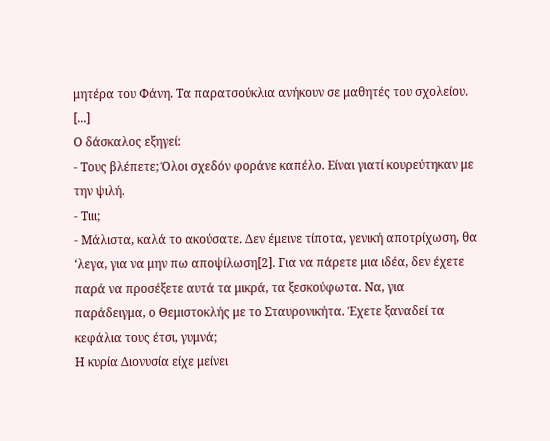μητέρα του Φάνη. Τα παρατσούκλια ανήκουν σε μαθητές του σχολείου.
[...]
Ο δάσκαλος εξηγεί:
- Τους βλέπετε; Όλοι σχεδόν φοράνε καπέλο. Είναι γιατί κουρεύτηκαν με την ψιλή.
- Τιιι;
- Μάλιστα, καλά το ακούσατε. Δεν έμεινε τίποτα, γενική αποτρίχωση, θα ‘λεγα, για να μην πω αποψίλωση[2]. Για να πάρετε μια ιδέα, δεν έχετε παρά να προσέξετε αυτά τα μικρά, τα ξεσκούφωτα. Να, για παράδειγμα, ο Θεμιστοκλής με το Σταυρονικήτα. Έχετε ξαναδεί τα κεφάλια τους έτσι, γυμνά;
Η κυρία Διονυσία είχε μείνει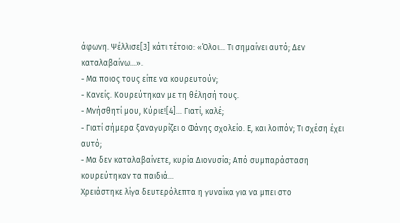άφωνη. Ψέλλισε[3] κάτι τέτοιο: «Όλοι… Τι σημαίνει αυτό; Δεν καταλαβαίνω…».
- Μα ποιος τους είπε να κουρευτούν;
- Κανείς. Κουρεύτηκαν με τη θέλησή τους.
- Μνήσθητί μου, Κύριε![4]… Γιατί, καλέ;
- Γιατί σήμερα ξαναγυρίζει ο Φάνης σχολείο. Ε, και λοιπόν; Τι σχέση έχει αυτό;
- Μα δεν καταλαβαίνετε, κυρία Διονυσία; Από συμπαράσταση κουρεύτηκαν τα παιδιά…
Χρειάστηκε λίγα δευτερόλεπτα η γυναίκα για να μπει στο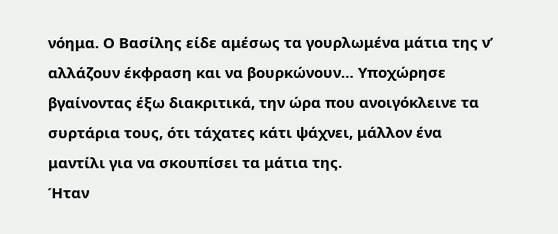νόημα. Ο Βασίλης είδε αμέσως τα γουρλωμένα μάτια της ν’ αλλάζουν έκφραση και να βουρκώνουν… Υποχώρησε βγαίνοντας έξω διακριτικά, την ώρα που ανοιγόκλεινε τα συρτάρια τους, ότι τάχατες κάτι ψάχνει, μάλλον ένα μαντίλι για να σκουπίσει τα μάτια της.
Ήταν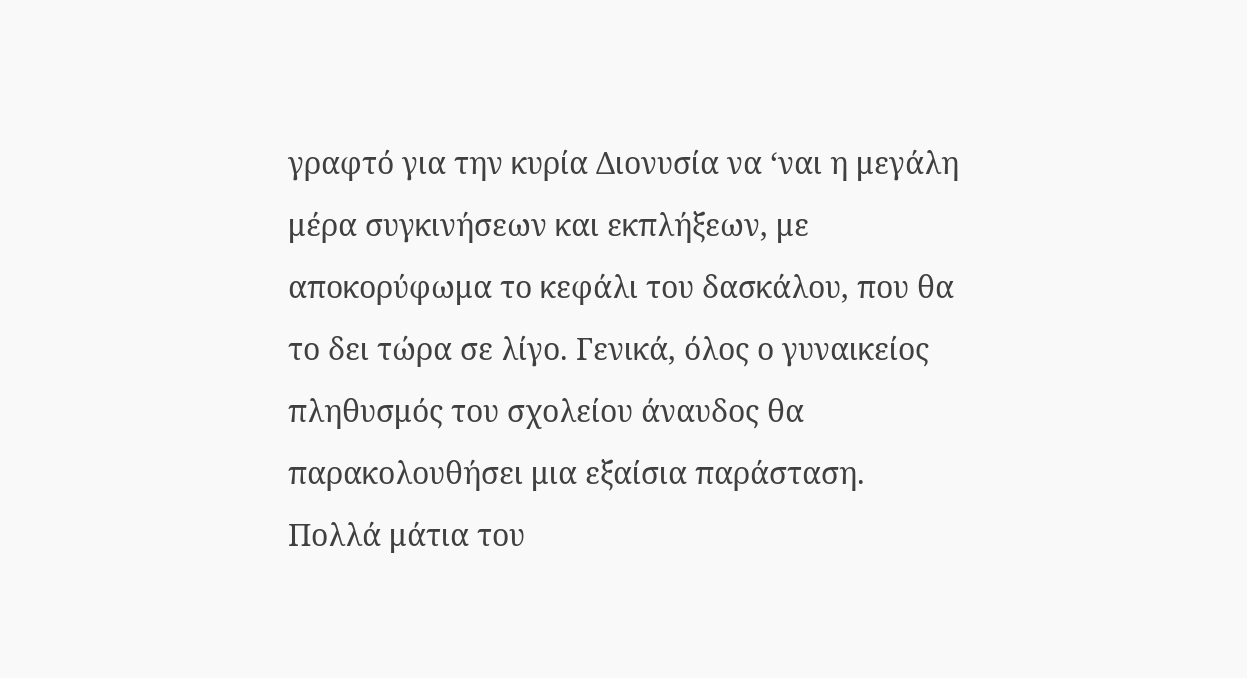γραφτό για την κυρία Διονυσία να ‘ναι η μεγάλη μέρα συγκινήσεων και εκπλήξεων, με αποκορύφωμα το κεφάλι του δασκάλου, που θα το δει τώρα σε λίγο. Γενικά, όλος ο γυναικείος πληθυσμός του σχολείου άναυδος θα παρακολουθήσει μια εξαίσια παράσταση. Πολλά μάτια του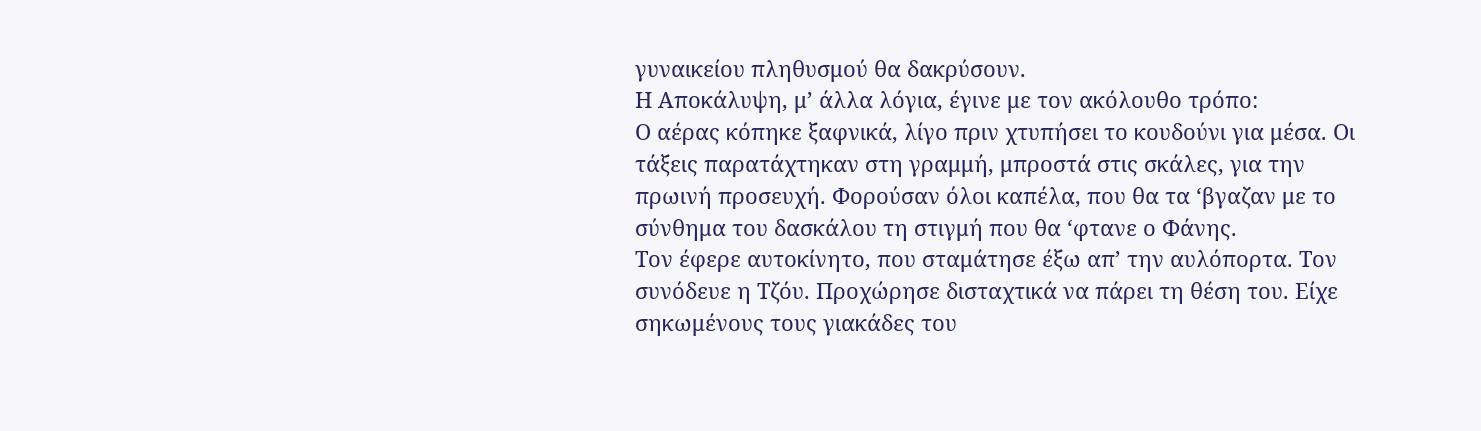γυναικείου πληθυσμού θα δακρύσουν.
Η Αποκάλυψη, μ’ άλλα λόγια, έγινε με τον ακόλουθο τρόπο:
Ο αέρας κόπηκε ξαφνικά, λίγο πριν χτυπήσει το κουδούνι για μέσα. Οι τάξεις παρατάχτηκαν στη γραμμή, μπροστά στις σκάλες, για την πρωινή προσευχή. Φορούσαν όλοι καπέλα, που θα τα ‘βγαζαν με το σύνθημα του δασκάλου τη στιγμή που θα ‘φτανε ο Φάνης.
Τον έφερε αυτοκίνητο, που σταμάτησε έξω απ’ την αυλόπορτα. Τον συνόδευε η Τζόυ. Προχώρησε δισταχτικά να πάρει τη θέση του. Είχε σηκωμένους τους γιακάδες του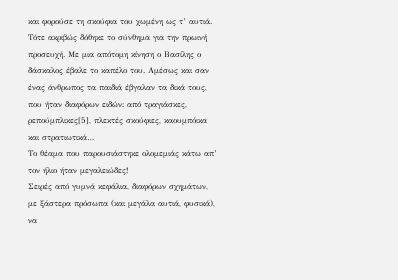και φορούσε τη σκούφια του χωμένη ως τ’ αυτιά.
Τότε ακριβώς δόθηκε το σύνθημα για την πρωινή προσευχή. Με μια απότομη κίνηση ο Βασίλης ο δάσκαλος έβαλε το καπέλο του. Αμέσως και σαν ένας άνθρωπος τα παιδιά έβγαλαν τα δικά τους, που ήταν διαφόρων ειδών: από τραγιάσκες, ρεπούμπλικες[5], πλεκτές σκούφιες, καουμπόικα και στρατιωτικά…
Το θέαμα που παρουσιάστηκε ολομεμιάς κάτω απ’ τον ήλιο ήταν μεγαλειώδες!
Σειρές από γυμνά κεφάλια, διαφόρων σχημάτων, με ξάστερα πρόσωπα (και μεγάλα αυτιά, φυσικά), να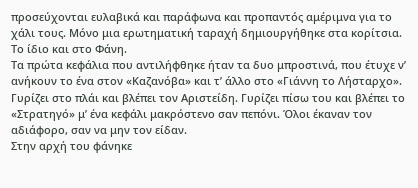προσεύχονται ευλαβικά και παράφωνα και προπαντός αμέριμνα για το χάλι τους. Μόνο μια ερωτηματική ταραχή δημιουργήθηκε στα κορίτσια. Το ίδιο και στο Φάνη.
Τα πρώτα κεφάλια που αντιλήφθηκε ήταν τα δυο μπροστινά, που έτυχε ν’ ανήκουν το ένα στον «Καζανόβα» και τ’ άλλο στο «Γιάννη το Λήσταρχο». Γυρίζει στο πλάι και βλέπει τον Αριστείδη. Γυρίζει πίσω του και βλέπει το «Στρατηγό» μ’ ένα κεφάλι μακρόστενο σαν πεπόνι. Όλοι έκαναν τον αδιάφορο, σαν να μην τον είδαν.
Στην αρχή του φάνηκε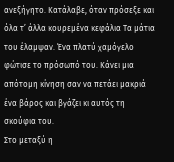ανεξήγητο. Κατάλαβε, όταν πρόσεξε και όλα τ’ άλλα κουρεμένα κεφάλια Τα μάτια του έλαμψαν. Ένα πλατύ χαμόγελο φώτισε το πρόσωπό του. Κάνει μια απότομη κίνηση σαν να πετάει μακριά ένα βάρος και βγάζει κι αυτός τη σκούφια του.
Στο μεταξύ η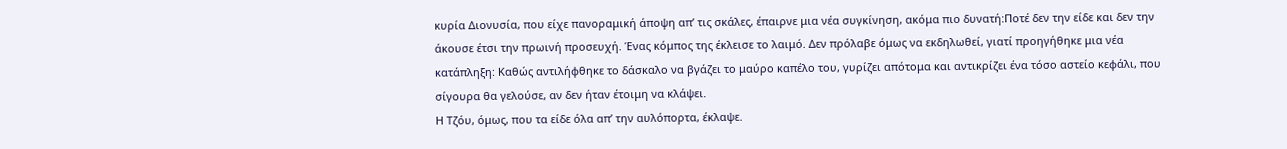κυρία Διονυσία, που είχε πανοραμική άποψη απ’ τις σκάλες, έπαιρνε μια νέα συγκίνηση, ακόμα πιο δυνατή:Ποτέ δεν την είδε και δεν την άκουσε έτσι την πρωινή προσευχή. Ένας κόμπος της έκλεισε το λαιμό. Δεν πρόλαβε όμως να εκδηλωθεί, γιατί προηγήθηκε μια νέα κατάπληξη: Καθώς αντιλήφθηκε το δάσκαλο να βγάζει το μαύρο καπέλο του, γυρίζει απότομα και αντικρίζει ένα τόσο αστείο κεφάλι, που σίγουρα θα γελούσε, αν δεν ήταν έτοιμη να κλάψει.
Η Τζόυ, όμως, που τα είδε όλα απ’ την αυλόπορτα, έκλαψε.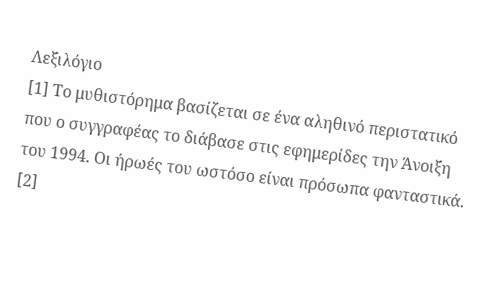Λεξιλόγιο
[1] Το μυθιστόρημα βασίζεται σε ένα αληθινό περιστατικό που ο συγγραφέας το διάβασε στις εφημερίδες την Άνοιξη του 1994. Οι ήρωές του ωστόσο είναι πρόσωπα φανταστικά.
[2]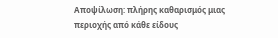Αποψίλωση: πλήρης καθαρισμός μιας περιοχής από κάθε είδους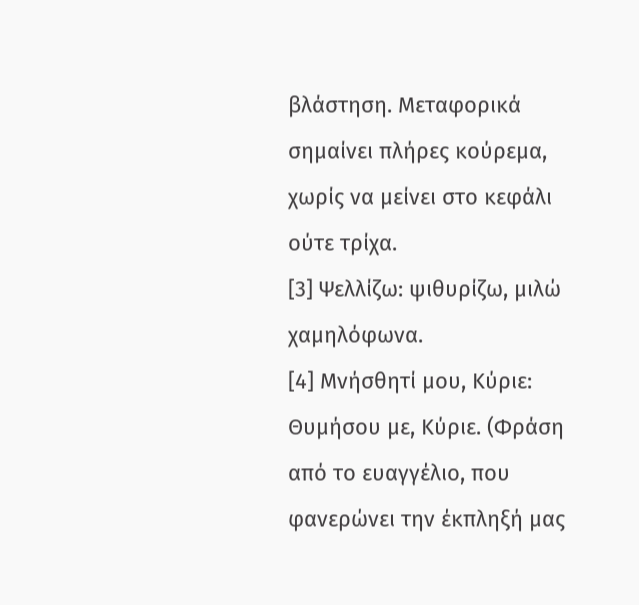βλάστηση. Μεταφορικά σημαίνει πλήρες κούρεμα, χωρίς να μείνει στο κεφάλι ούτε τρίχα.
[3] Ψελλίζω: ψιθυρίζω, μιλώ χαμηλόφωνα.
[4] Μνήσθητί μου, Κύριε: Θυμήσου με, Κύριε. (Φράση από το ευαγγέλιο, που φανερώνει την έκπληξή μας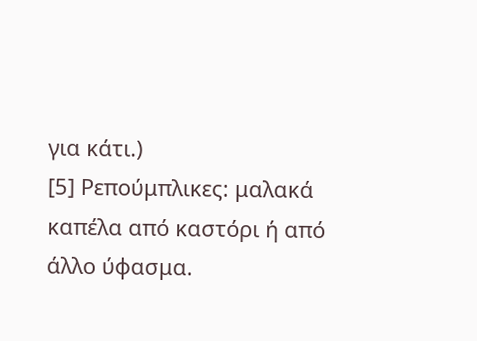για κάτι.)
[5] Ρεπούμπλικες: μαλακά καπέλα από καστόρι ή από άλλο ύφασμα.